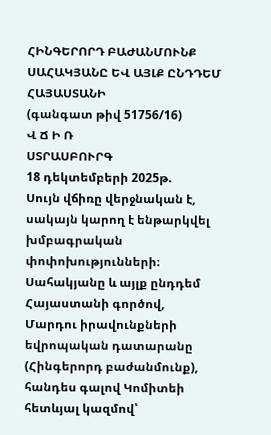ՀԻՆԳԵՐՈՐԴ ԲԱԺԱՆՄՈՒՆՔ
ՍԱՀԱԿՅԱՆԸ ԵՎ ԱՅԼՔ ԸՆԴԴԵՄ ՀԱՅԱՍՏԱՆԻ
(գանգատ թիվ 51756/16)
Վ Ճ Ի Ռ
ՍՏՐԱՍԲՈՒՐԳ
18 դեկտեմբերի 2025թ.
Սույն վճիռը վերջնական է, սակայն կարող է ենթարկվել խմբագրական փոփոխությունների։
Սահակյանը և այլք ընդդեմ Հայաստանի գործով,
Մարդու իրավունքների եվրոպական դատարանը (Հինգերորդ բաժանմունք), հանդես գալով Կոմիտեի հետևյալ կազմով՝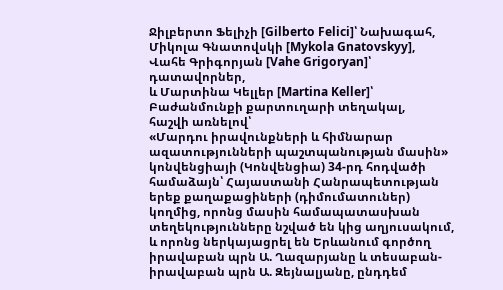Ջիլբերտո Ֆելիչի [Gilberto Felici]՝ Նախագահ,
Միկոլա Գնատովսկի [Mykola Gnatovskyy],
Վահե Գրիգորյան [Vahe Grigoryan]՝ դատավորներ,
և Մարտինա Կելլեր [Martina Keller]՝ Բաժանմունքի քարտուղարի տեղակալ,
հաշվի առնելով՝
«Մարդու իրավունքների և հիմնարար ազատությունների պաշտպանության մասին» կոնվենցիայի (Կոնվենցիա) 34-րդ հոդվածի համաձայն՝ Հայաստանի Հանրապետության երեք քաղաքացիների (դիմումատուներ) կողմից, որոնց մասին համապատասխան տեղեկությունները նշված են կից աղյուսակում, և որոնց ներկայացրել են Երևանում գործող իրավաբան պրն Ա. Ղազարյանը և տեսաբան-իրավաբան պրն Ա. Զեյնալյանը, ընդդեմ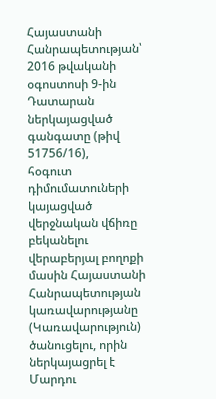Հայաստանի Հանրապետության՝ 2016 թվականի օգոստոսի 9-ին Դատարան ներկայացված գանգատը (թիվ 51756/16),
հօգուտ դիմումատուների կայացված վերջնական վճիռը բեկանելու վերաբերյալ բողոքի մասին Հայաստանի Հանրապետության կառավարությանը (Կառավարություն) ծանուցելու, որին ներկայացրել է Մարդու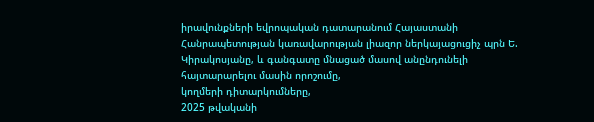իրավունքների եվրոպական դատարանում Հայաստանի Հանրապետության կառավարության լիազոր ներկայացուցիչ պրն Ե. Կիրակոսյանը, և գանգատը մնացած մասով անընդունելի հայտարարելու մասին որոշումը,
կողմերի դիտարկումները,
2025 թվականի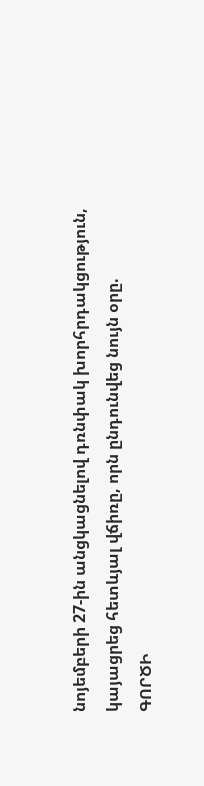նոյեմբերի 27-ին անցկացնելով դռնփակ խորհրդակցություն,
կայացրեց հետևյալ վճիռը, որն ընդունվեց նույն օրը.
ԳՈՐԾԻ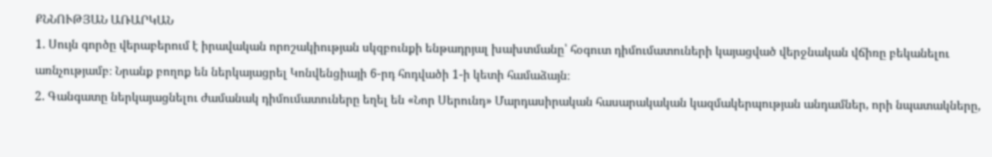ՔՆՆՈՒԹՅԱՆ ԱՌԱՐԿԱՆ
1. Սույն գործը վերաբերում է իրավական որոշակիության սկզբունքի ենթադրյալ խախտմանը՝ հօգուտ դիմումատուների կայացված վերջնական վճիռը բեկանելու առնչությամբ։ Նրանք բողոք են ներկայացրել Կոնվենցիայի 6-րդ հոդվածի 1-ի կետի համաձայն։
2. Գանգատը ներկայացնելու ժամանակ դիմումատուները եղել են «Նոր Սերունդ» Մարդասիրական հասարակական կազմակերպության անդամներ, որի նպատակները,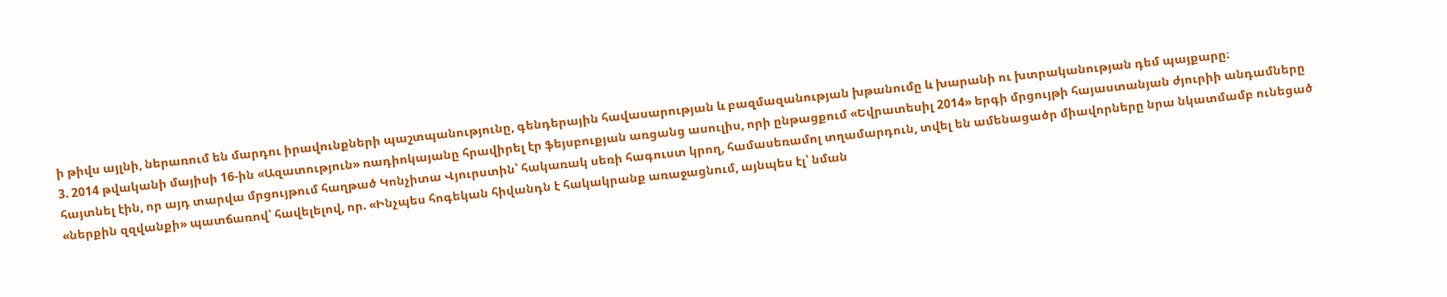ի թիվս այլնի, ներառում են մարդու իրավունքների պաշտպանությունը, գենդերային հավասարության և բազմազանության խթանումը և խարանի ու խտրականության դեմ պայքարը։
3. 2014 թվականի մայիսի 16-ին «Ազատություն» ռադիոկայանը հրավիրել էր ֆեյսբուքյան առցանց ասուլիս, որի ընթացքում «Եվրատեսիլ 2014» երգի մրցույթի հայաստանյան ժյուրիի անդամները հայտնել էին, որ այդ տարվա մրցույթում հաղթած Կոնչիտա Վյուրստին՝ հակառակ սեռի հագուստ կրող, համասեռամոլ տղամարդուն, տվել են ամենացածր միավորները նրա նկատմամբ ունեցած «ներքին զզվանքի» պատճառով՝ հավելելով, որ. «Ինչպես հոգեկան հիվանդն է հակակրանք առաջացնում, այնպես էլ՝ նման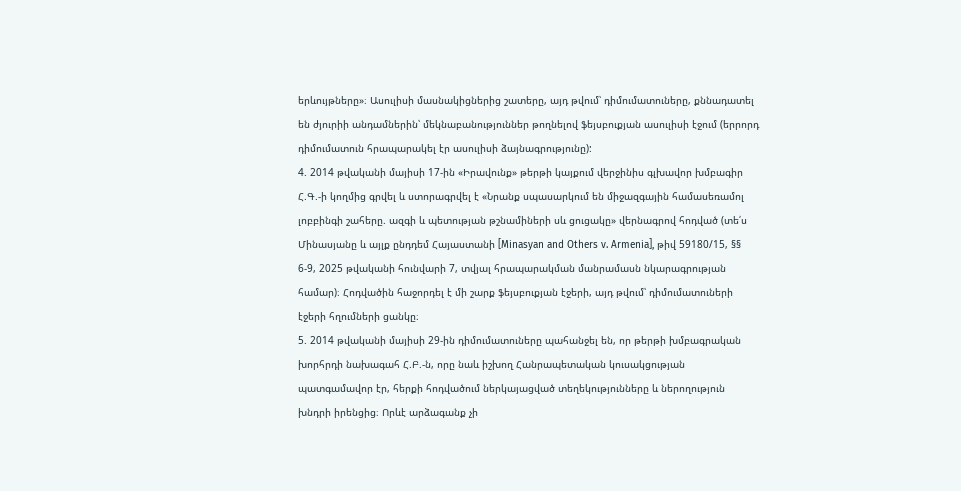երևույթները»։ Ասուլիսի մասնակիցներից շատերը, այդ թվում՝ դիմումատուները, քննադատել են ժյուրիի անդամներին՝ մեկնաբանություններ թողնելով ֆեյսբուքյան ասուլիսի էջում (երրորդ դիմումատուն հրապարակել էր ասուլիսի ձայնագրությունը):
4. 2014 թվականի մայիսի 17-ին «Իրավունք» թերթի կայքում վերջինիս գլխավոր խմբագիր Հ.Գ.-ի կողմից գրվել և ստորագրվել է «Նրանք սպասարկում են միջազգային համասեռամոլ լոբբինգի շահերը. ազգի և պետության թշնամիների սև ցուցակը» վերնագրով հոդված (տե՛ս Մինասյանը և այլք ընդդեմ Հայաստանի [Minasyan and Others v. Armenia], թիվ 59180/15, §§ 6-9, 2025 թվականի հունվարի 7, տվյալ հրապարակման մանրամասն նկարագրության համար)։ Հոդվածին հաջորդել է մի շարք ֆեյսբուքյան էջերի, այդ թվում՝ դիմումատուների էջերի հղումների ցանկը։
5. 2014 թվականի մայիսի 29-ին դիմումատուները պահանջել են, որ թերթի խմբագրական խորհրդի նախագահ Հ.Բ.-ն, որը նաև իշխող Հանրապետական կուսակցության պատգամավոր էր, հերքի հոդվածում ներկայացված տեղեկությունները և ներողություն խնդրի իրենցից։ Որևէ արձագանք չի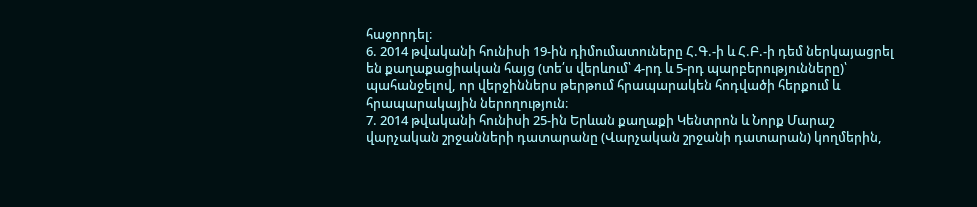հաջորդել։
6. 2014 թվականի հունիսի 19-ին դիմումատուները Հ.Գ.-ի և Հ.Բ.-ի դեմ ներկայացրել են քաղաքացիական հայց (տե՛ս վերևում՝ 4-րդ և 5-րդ պարբերությունները)՝ պահանջելով, որ վերջիններս թերթում հրապարակեն հոդվածի հերքում և հրապարակային ներողություն։
7. 2014 թվականի հունիսի 25-ին Երևան քաղաքի Կենտրոն և Նորք Մարաշ վարչական շրջանների դատարանը (Վարչական շրջանի դատարան) կողմերին,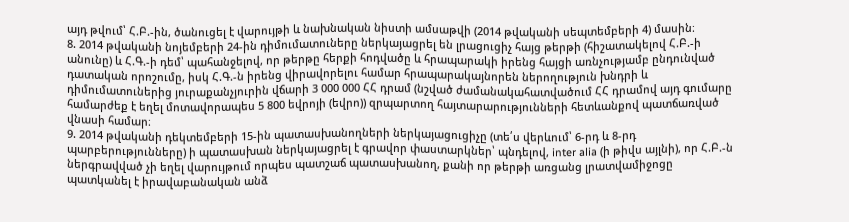այդ թվում՝ Հ.Բ.-ին, ծանուցել է վարույթի և նախնական նիստի ամսաթվի (2014 թվականի սեպտեմբերի 4) մասին։
8. 2014 թվականի նոյեմբերի 24-ին դիմումատուները ներկայացրել են լրացուցիչ հայց թերթի (հիշատակելով Հ.Բ.-ի անունը) և Հ.Գ.-ի դեմ՝ պահանջելով, որ թերթը հերքի հոդվածը և հրապարակի իրենց հայցի առնչությամբ ընդունված դատական որոշումը, իսկ Հ.Գ.-ն իրենց վիրավորելու համար հրապարակայնորեն ներողություն խնդրի և դիմումատուներից յուրաքանչյուրին վճարի 3 000 000 ՀՀ դրամ (նշված ժամանակահատվածում ՀՀ դրամով այդ գումարը համարժեք է եղել մոտավորապես 5 800 եվրոյի (եվրո)) զրպարտող հայտարարությունների հետևանքով պատճառված վնասի համար։
9. 2014 թվականի դեկտեմբերի 15-ին պատասխանողների ներկայացուցիչը (տե՛ս վերևում՝ 6-րդ և 8-րդ պարբերությունները) ի պատասխան ներկայացրել է գրավոր փաստարկներ՝ պնդելով, inter alia (ի թիվս այլնի), որ Հ.Բ.-ն ներգրավված չի եղել վարույթում որպես պատշաճ պատասխանող, քանի որ թերթի առցանց լրատվամիջոցը պատկանել է իրավաբանական անձ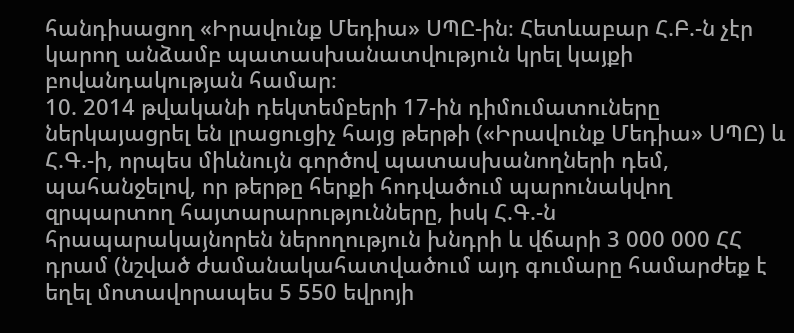հանդիսացող «Իրավունք Մեդիա» ՍՊԸ-ին։ Հետևաբար Հ.Բ.-ն չէր կարող անձամբ պատասխանատվություն կրել կայքի բովանդակության համար։
10. 2014 թվականի դեկտեմբերի 17-ին դիմումատուները ներկայացրել են լրացուցիչ հայց թերթի («Իրավունք Մեդիա» ՍՊԸ) և Հ.Գ.-ի, որպես միևնույն գործով պատասխանողների դեմ, պահանջելով, որ թերթը հերքի հոդվածում պարունակվող զրպարտող հայտարարությունները, իսկ Հ.Գ.-ն հրապարակայնորեն ներողություն խնդրի և վճարի 3 000 000 ՀՀ դրամ (նշված ժամանակահատվածում այդ գումարը համարժեք է եղել մոտավորապես 5 550 եվրոյի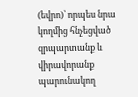(եվրո)՝ որպես նրա կողմից հնչեցված զրպարտանք և վիրավորանք պարունակող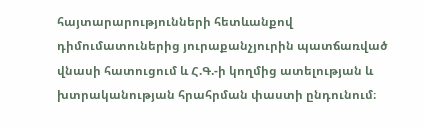հայտարարությունների հետևանքով դիմումատուներից յուրաքանչյուրին պատճառված վնասի հատուցում և Հ.Գ.-ի կողմից ատելության և խտրականության հրահրման փաստի ընդունում։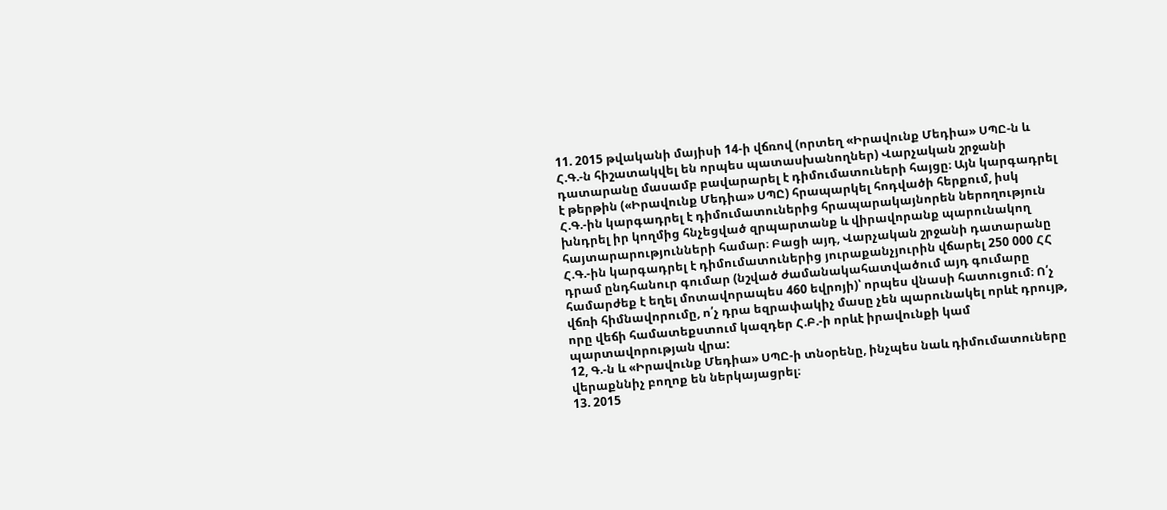11. 2015 թվականի մայիսի 14-ի վճռով (որտեղ «Իրավունք Մեդիա» ՍՊԸ-ն և Հ.Գ.-ն հիշատակվել են որպես պատասխանողներ) Վարչական շրջանի դատարանը մասամբ բավարարել է դիմումատուների հայցը։ Այն կարգադրել է թերթին («Իրավունք Մեդիա» ՍՊԸ) հրապարկել հոդվածի հերքում, իսկ Հ.Գ.-ին կարգադրել է դիմումատուներից հրապարակայնորեն ներողություն խնդրել իր կողմից հնչեցված զրպարտանք և վիրավորանք պարունակող հայտարարությունների համար։ Բացի այդ, Վարչական շրջանի դատարանը Հ.Գ.-ին կարգադրել է դիմումատուներից յուրաքանչյուրին վճարել 250 000 ՀՀ դրամ ընդհանուր գումար (նշված ժամանակահատվածում այդ գումարը համարժեք է եղել մոտավորապես 460 եվրոյի)՝ որպես վնասի հատուցում։ Ո՛չ վճռի հիմնավորումը, ո՛չ դրա եզրափակիչ մասը չեն պարունակել որևէ դրույթ, որը վեճի համատեքստում կազդեր Հ.Բ.-ի որևէ իրավունքի կամ պարտավորության վրա:
12, Գ.-ն և «Իրավունք Մեդիա» ՍՊԸ-ի տնօրենը, ինչպես նաև դիմումատուները վերաքննիչ բողոք են ներկայացրել։
13. 2015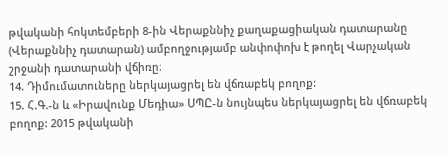թվականի հոկտեմբերի 8-ին Վերաքննիչ քաղաքացիական դատարանը (Վերաքննիչ դատարան) ամբողջությամբ անփոփոխ է թողել Վարչական շրջանի դատարանի վճիռը։
14. Դիմումատուները ներկայացրել են վճռաբեկ բողոք:
15. Հ.Գ.-ն և «Իրավունք Մեդիա» ՍՊԸ-ն նույնպես ներկայացրել են վճռաբեկ բողոք: 2015 թվականի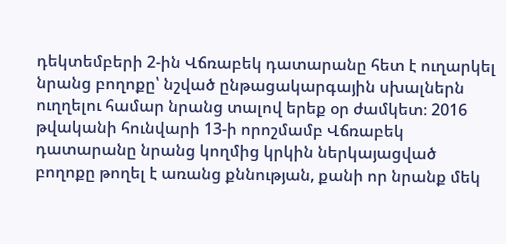դեկտեմբերի 2-ին Վճռաբեկ դատարանը հետ է ուղարկել նրանց բողոքը՝ նշված ընթացակարգային սխալներն ուղղելու համար նրանց տալով երեք օր ժամկետ։ 2016 թվականի հունվարի 13-ի որոշմամբ Վճռաբեկ դատարանը նրանց կողմից կրկին ներկայացված բողոքը թողել է առանց քննության, քանի որ նրանք մեկ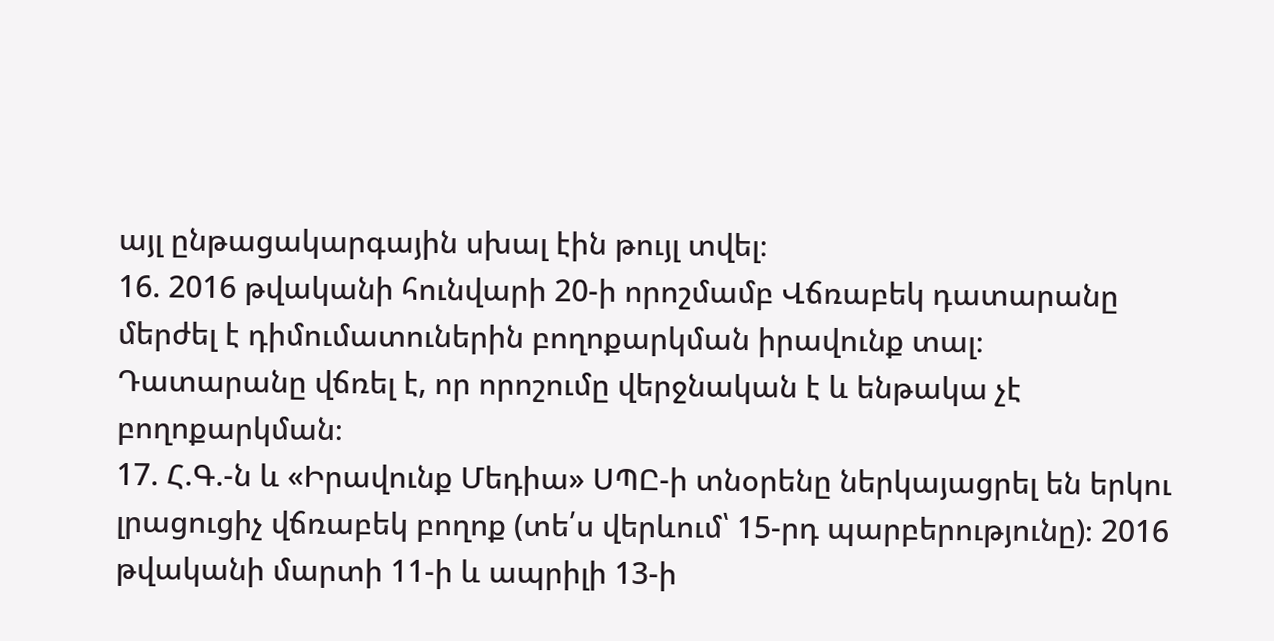այլ ընթացակարգային սխալ էին թույլ տվել։
16. 2016 թվականի հունվարի 20-ի որոշմամբ Վճռաբեկ դատարանը մերժել է դիմումատուներին բողոքարկման իրավունք տալ։ Դատարանը վճռել է, որ որոշումը վերջնական է և ենթակա չէ բողոքարկման։
17. Հ.Գ.-ն և «Իրավունք Մեդիա» ՍՊԸ-ի տնօրենը ներկայացրել են երկու լրացուցիչ վճռաբեկ բողոք (տե՛ս վերևում՝ 15-րդ պարբերությունը)։ 2016 թվականի մարտի 11-ի և ապրիլի 13-ի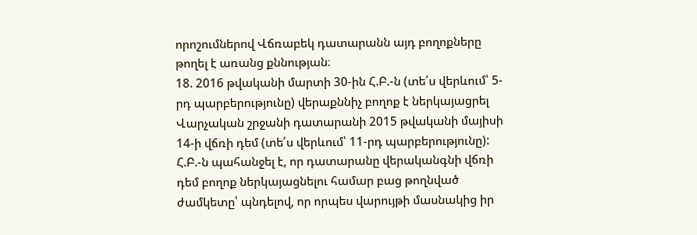որոշումներով Վճռաբեկ դատարանն այդ բողոքները թողել է առանց քննության։
18. 2016 թվականի մարտի 30-ին Հ.Բ.-ն (տե՛ս վերևում՝ 5-րդ պարբերությունը) վերաքննիչ բողոք է ներկայացրել Վարչական շրջանի դատարանի 2015 թվականի մայիսի 14-ի վճռի դեմ (տե՛ս վերևում՝ 11-րդ պարբերությունը): Հ.Բ.-ն պահանջել է, որ դատարանը վերականգնի վճռի դեմ բողոք ներկայացնելու համար բաց թողնված ժամկետը՝ պնդելով, որ որպես վարույթի մասնակից իր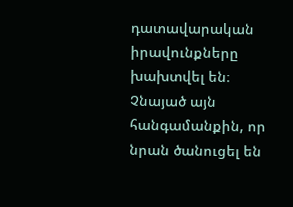դատավարական իրավունքները խախտվել են։ Չնայած այն հանգամանքին, որ նրան ծանուցել են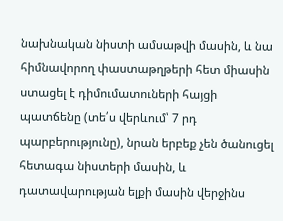նախնական նիստի ամսաթվի մասին, և նա հիմնավորող փաստաթղթերի հետ միասին ստացել է դիմումատուների հայցի պատճենը (տե՛ս վերևում՝ 7 րդ պարբերությունը), նրան երբեք չեն ծանուցել հետագա նիստերի մասին, և դատավարության ելքի մասին վերջինս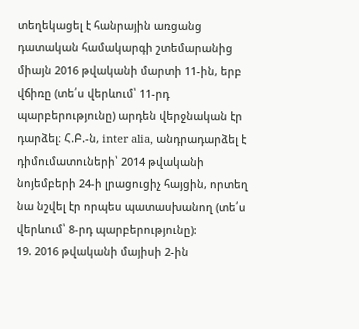տեղեկացել է հանրային առցանց դատական համակարգի շտեմարանից միայն 2016 թվականի մարտի 11-ին, երբ վճիռը (տե՛ս վերևում՝ 11-րդ պարբերությունը) արդեն վերջնական էր դարձել։ Հ.Բ.-ն, inter alia, անդրադարձել է դիմումատուների՝ 2014 թվականի նոյեմբերի 24-ի լրացուցիչ հայցին, որտեղ նա նշվել էր որպես պատասխանող (տե՛ս վերևում՝ 8-րդ պարբերությունը):
19. 2016 թվականի մայիսի 2-ին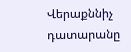Վերաքննիչ դատարանը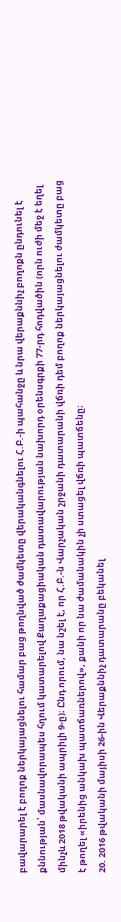բավարարել է բողոք ներկայացնելու համար բաց թողնված ժամկետը վերականգնելու Հ.Բ.-ի պահանջը և նրա վերաքննիչ բողոքն ընդունել է քննության՝ մասնավորապես հղում կատարելով Քաղաքացիական դատավարության նախորդ օրենսգրքի 77-րդ հոդվածին (որն ուժի մեջ է եղել մինչև 2018 թվականի ապրիլի 9-ը)։ Ընդ որում, նա նշել է, որ Հ.Բ.-ն Վարչական շրջանի դատարանի վճռի դեմ բողոք ներկայացնելու ժամկետը բաց է թողել «իրենից անկախ պատճառներով», քանի որ նա ժամանակին չի ստացել վճռի պատճենը։
20. 2016 թվականի մայիսի 26-ին Վերաքննիչ դատարանը բեկանել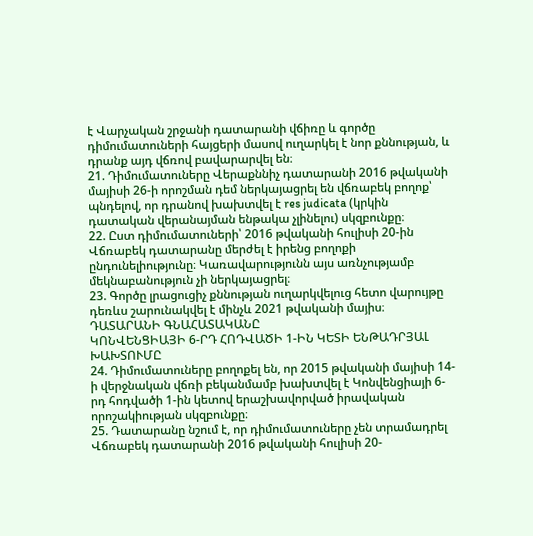է Վարչական շրջանի դատարանի վճիռը և գործը դիմումատուների հայցերի մասով ուղարկել է նոր քննության, և դրանք այդ վճռով բավարարվել են։
21. Դիմումատուները Վերաքննիչ դատարանի 2016 թվականի մայիսի 26-ի որոշման դեմ ներկայացրել են վճռաբեկ բողոք՝ պնդելով, որ դրանով խախտվել է res judicata (կրկին դատական վերանայման ենթակա չլինելու) սկզբունքը։
22. Ըստ դիմումատուների՝ 2016 թվականի հուլիսի 20-ին Վճռաբեկ դատարանը մերժել է իրենց բողոքի ընդունելիությունը։ Կառավարությունն այս առնչությամբ մեկնաբանություն չի ներկայացրել։
23. Գործը լրացուցիչ քննության ուղարկվելուց հետո վարույթը դեռևս շարունակվել է մինչև 2021 թվականի մայիս։
ԴԱՏԱՐԱՆԻ ԳՆԱՀԱՏԱԿԱՆԸ
ԿՈՆՎԵՆՑԻԱՅԻ 6-ՐԴ ՀՈԴՎԱԾԻ 1-ԻՆ ԿԵՏԻ ԵՆԹԱԴՐՅԱԼ ԽԱԽՏՈՒՄԸ
24. Դիմումատուները բողոքել են, որ 2015 թվականի մայիսի 14-ի վերջնական վճռի բեկանմամբ խախտվել է Կոնվենցիայի 6-րդ հոդվածի 1-ին կետով երաշխավորված իրավական որոշակիության սկզբունքը։
25. Դատարանը նշում է, որ դիմումատուները չեն տրամադրել Վճռաբեկ դատարանի 2016 թվականի հուլիսի 20-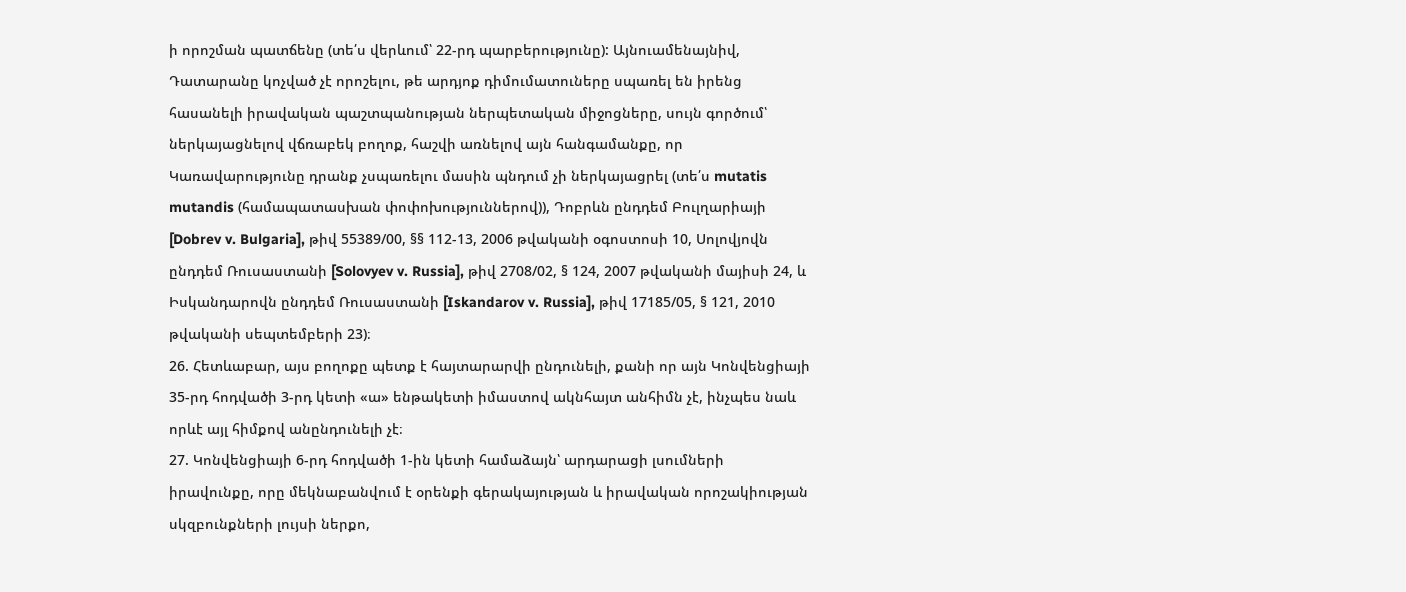ի որոշման պատճենը (տե՛ս վերևում՝ 22-րդ պարբերությունը): Այնուամենայնիվ, Դատարանը կոչված չէ որոշելու, թե արդյոք դիմումատուները սպառել են իրենց հասանելի իրավական պաշտպանության ներպետական միջոցները, սույն գործում՝ ներկայացնելով վճռաբեկ բողոք, հաշվի առնելով այն հանգամանքը, որ Կառավարությունը դրանք չսպառելու մասին պնդում չի ներկայացրել (տե՛ս mutatis mutandis (համապատասխան փոփոխություններով)), Դոբրևն ընդդեմ Բուլղարիայի [Dobrev v. Bulgaria], թիվ 55389/00, §§ 112-13, 2006 թվականի օգոստոսի 10, Սոլովյովն ընդդեմ Ռուսաստանի [Solovyev v. Russia], թիվ 2708/02, § 124, 2007 թվականի մայիսի 24, և Իսկանդարովն ընդդեմ Ռուսաստանի [Iskandarov v. Russia], թիվ 17185/05, § 121, 2010 թվականի սեպտեմբերի 23)։
26. Հետևաբար, այս բողոքը պետք է հայտարարվի ընդունելի, քանի որ այն Կոնվենցիայի 35-րդ հոդվածի 3-րդ կետի «ա» ենթակետի իմաստով ակնհայտ անհիմն չէ, ինչպես նաև որևէ այլ հիմքով անընդունելի չէ։
27. Կոնվենցիայի 6-րդ հոդվածի 1-ին կետի համաձայն՝ արդարացի լսումների իրավունքը, որը մեկնաբանվում է օրենքի գերակայության և իրավական որոշակիության սկզբունքների լույսի ներքո,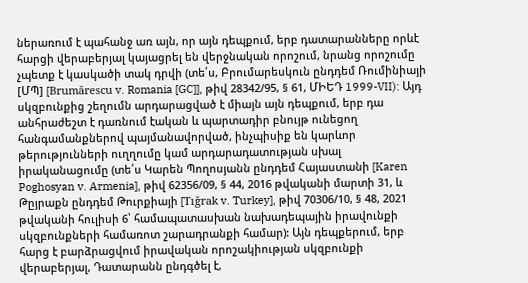ներառում է պահանջ առ այն, որ այն դեպքում, երբ դատարանները որևէ հարցի վերաբերյալ կայացրել են վերջնական որոշում, նրանց որոշումը չպետք է կասկածի տակ դրվի (տե՛ս, Բրումարեսկուն ընդդեմ Ռումինիայի [ՄՊ] [Brumărescu v. Romania [GC]], թիվ 28342/95, § 61, ՄԻԵԴ 1999-VII): Այդ սկզբունքից շեղումն արդարացված է միայն այն դեպքում, երբ դա անհրաժեշտ է դառնում էական և պարտադիր բնույթ ունեցող հանգամանքներով պայմանավորված, ինչպիսիք են կարևոր թերությունների ուղղումը կամ արդարադատության սխալ իրականացումը (տե՛ս Կարեն Պողոսյանն ընդդեմ Հայաստանի [Karen Poghosyan v. Armenia], թիվ 62356/09, § 44, 2016 թվականի մարտի 31, և Թըյրաքն ընդդեմ Թուրքիայի [Tığrak v. Turkey], թիվ 70306/10, § 48, 2021 թվականի հուլիսի 6՝ համապատասխան նախադեպային իրավունքի սկզբունքների համառոտ շարադրանքի համար): Այն դեպքերում, երբ հարց է բարձրացվում իրավական որոշակիության սկզբունքի վերաբերյալ, Դատարանն ընդգծել է,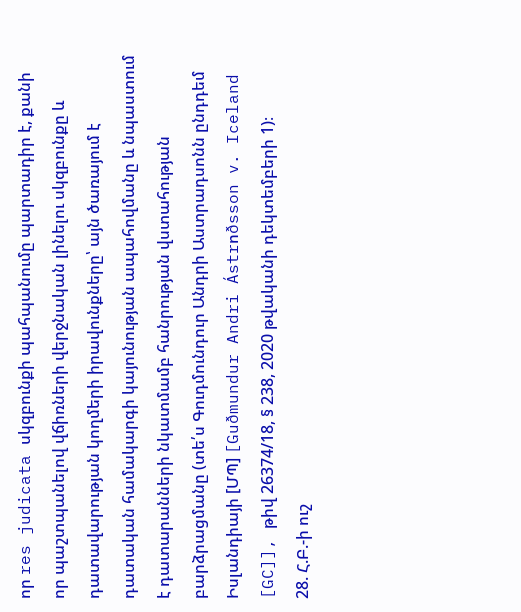որ res judicata սկզբունքի պահպանումը պարտադիր է, քանի որ պաշտպանելով վճիռների վերջնական լինելու սկզբունքը և դատավարության կողմերի իրավունքները՝ այն ծառայում է դատական համակարգի կայունության ապահովմանը և նպաստում է դատարանների նկատմամբ հանրության վստահության բարձրացմանը (տե՛ս Գուդմունդուր Անդրի Աստրադսոնն ընդդեմ Իսլանդիայի [ՄՊ] [Guðmundur Andri Ástrոðsson v. Iceland [GC]], թիվ 26374/18, § 238, 2020 թվականի դեկտեմբերի 1)։
28. Հ.Բ.-ի ուշ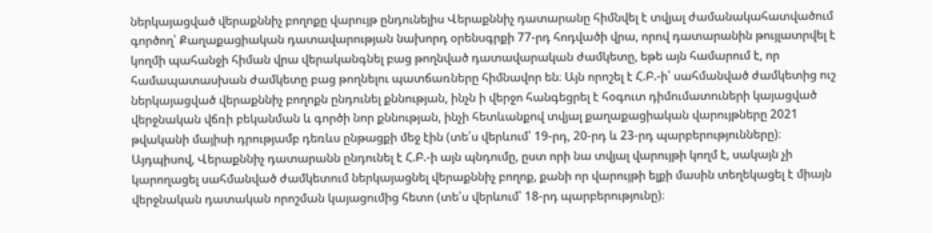ներկայացված վերաքննիչ բողոքը վարույթ ընդունելիս Վերաքննիչ դատարանը հիմնվել է տվյալ ժամանակահատվածում գործող՝ Քաղաքացիական դատավարության նախորդ օրենսգրքի 77-րդ հոդվածի վրա, որով դատարանին թույլատրվել է կողմի պահանջի հիման վրա վերականգնել բաց թողնված դատավարական ժամկետը, եթե այն համարում է, որ համապատասխան ժամկետը բաց թողնելու պատճառները հիմնավոր են։ Այն որոշել է Հ.Բ.-ի՝ սահմանված ժամկետից ուշ ներկայացված վերաքննիչ բողոքն ընդունել քննության, ինչն ի վերջո հանգեցրել է հօգուտ դիմումատուների կայացված վերջնական վճռի բեկանման և գործի նոր քննության, ինչի հետևանքով տվյալ քաղաքացիական վարույթները 2021 թվականի մայիսի դրությամբ դեռևս ընթացքի մեջ էին (տե՛ս վերևում՝ 19-րդ, 20-րդ և 23-րդ պարբերությունները)։ Այդպիսով, Վերաքննիչ դատարանն ընդունել է Հ.Բ.-ի այն պնդումը, ըստ որի նա տվյալ վարույթի կողմ է, սակայն չի կարողացել սահմանված ժամկետում ներկայացնել վերաքննիչ բողոք, քանի որ վարույթի ելքի մասին տեղեկացել է միայն վերջնական դատական որոշման կայացումից հետո (տե՛ս վերևում՝ 18-րդ պարբերությունը)։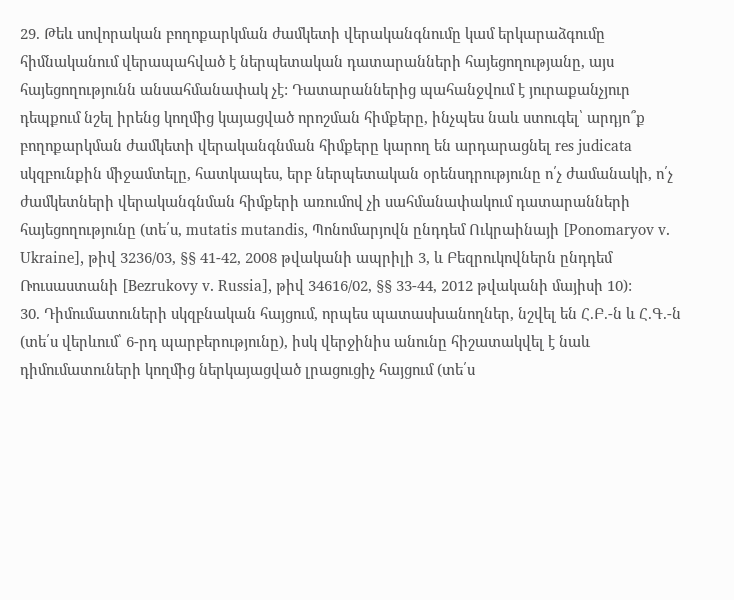29. Թեև սովորական բողոքարկման ժամկետի վերականգնումը կամ երկարաձգումը հիմնականում վերապահված է ներպետական դատարանների հայեցողությանը, այս հայեցողությունն անսահմանափակ չէ: Դատարաններից պահանջվում է յուրաքանչյուր դեպքում նշել իրենց կողմից կայացված որոշման հիմքերը, ինչպես նաև ստուգել՝ արդյո՞ք բողոքարկման ժամկետի վերականգնման հիմքերը կարող են արդարացնել res judicata սկզբունքին միջամտելը, հատկապես, երբ ներպետական օրենսդրությունը ո՛չ ժամանակի, ո՛չ ժամկետների վերականգնման հիմքերի առումով չի սահմանափակում դատարանների հայեցողությունը (տե՛ս, mutatis mutandis, Պոնոմարյովն ընդդեմ Ուկրաինայի [Ponomaryov v. Ukraine], թիվ 3236/03, §§ 41-42, 2008 թվականի ապրիլի 3, և Բեզրուկովներն ընդդեմ Ռուսաստանի [Bezrukovy v. Russia], թիվ 34616/02, §§ 33-44, 2012 թվականի մայիսի 10):
30. Դիմումատուների սկզբնական հայցում, որպես պատասխանողներ, նշվել են Հ.Բ.-ն և Հ.Գ.-ն (տե՛ս վերևում՝ 6-րդ պարբերությունը), իսկ վերջինիս անունը հիշատակվել է նաև դիմումատուների կողմից ներկայացված լրացուցիչ հայցում (տե՛ս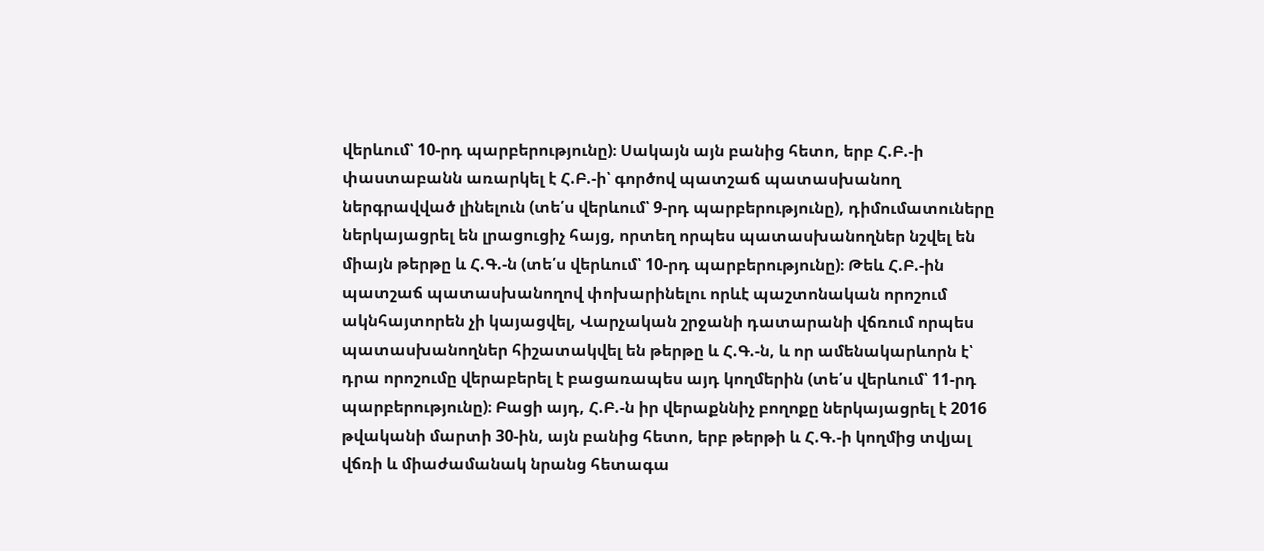վերևում՝ 10-րդ պարբերությունը)։ Սակայն այն բանից հետո, երբ Հ.Բ.-ի փաստաբանն առարկել է Հ.Բ.-ի՝ գործով պատշաճ պատասխանող ներգրավված լինելուն (տե՛ս վերևում՝ 9-րդ պարբերությունը), դիմումատուները ներկայացրել են լրացուցիչ հայց, որտեղ որպես պատասխանողներ նշվել են միայն թերթը և Հ.Գ.-ն (տե՛ս վերևում՝ 10-րդ պարբերությունը)։ Թեև Հ.Բ.-ին պատշաճ պատասխանողով փոխարինելու որևէ պաշտոնական որոշում ակնհայտորեն չի կայացվել, Վարչական շրջանի դատարանի վճռում որպես պատասխանողներ հիշատակվել են թերթը և Հ.Գ.-ն, և որ ամենակարևորն է՝ դրա որոշումը վերաբերել է բացառապես այդ կողմերին (տե՛ս վերևում՝ 11-րդ պարբերությունը)։ Բացի այդ, Հ.Բ.-ն իր վերաքննիչ բողոքը ներկայացրել է 2016 թվականի մարտի 30-ին, այն բանից հետո, երբ թերթի և Հ.Գ.-ի կողմից տվյալ վճռի և միաժամանակ նրանց հետագա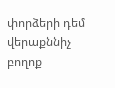փորձերի դեմ վերաքննիչ բողոք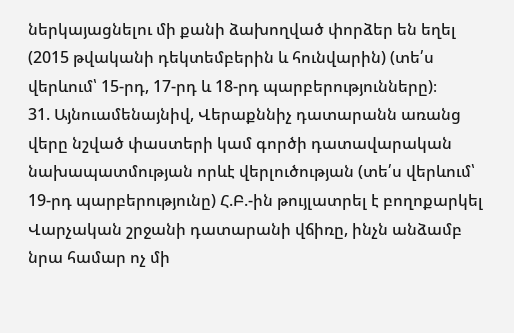ներկայացնելու մի քանի ձախողված փորձեր են եղել (2015 թվականի դեկտեմբերին և հունվարին) (տե՛ս վերևում՝ 15-րդ, 17-րդ և 18-րդ պարբերությունները)։
31. Այնուամենայնիվ, Վերաքննիչ դատարանն առանց վերը նշված փաստերի կամ գործի դատավարական նախապատմության որևէ վերլուծության (տե՛ս վերևում՝ 19-րդ պարբերությունը) Հ.Բ.-ին թույլատրել է բողոքարկել Վարչական շրջանի դատարանի վճիռը, ինչն անձամբ նրա համար ոչ մի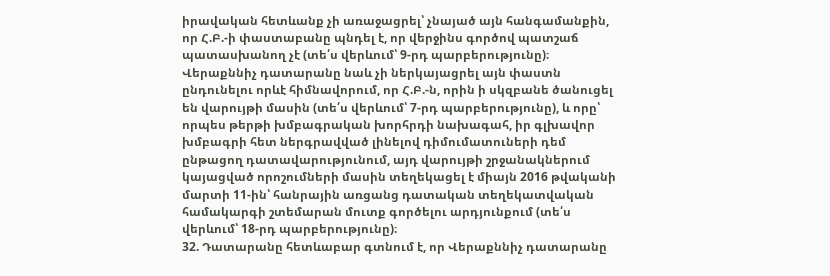իրավական հետևանք չի առաջացրել՝ չնայած այն հանգամանքին, որ Հ.Բ.-ի փաստաբանը պնդել է, որ վերջինս գործով պատշաճ պատասխանող չէ (տե՛ս վերևում՝ 9-րդ պարբերությունը)։ Վերաքննիչ դատարանը նաև չի ներկայացրել այն փաստն ընդունելու որևէ հիմնավորում, որ Հ.Բ.-ն, որին ի սկզբանե ծանուցել են վարույթի մասին (տե՛ս վերևում՝ 7-րդ պարբերությունը), և որը՝ որպես թերթի խմբագրական խորհրդի նախագահ, իր գլխավոր խմբագրի հետ ներգրավված լինելով դիմումատուների դեմ ընթացող դատավարությունում, այդ վարույթի շրջանակներում կայացված որոշումների մասին տեղեկացել է միայն 2016 թվականի մարտի 11-ին՝ հանրային առցանց դատական տեղեկատվական համակարգի շտեմարան մուտք գործելու արդյունքում (տե՛ս վերևում՝ 18-րդ պարբերությունը)։
32. Դատարանը հետևաբար գտնում է, որ Վերաքննիչ դատարանը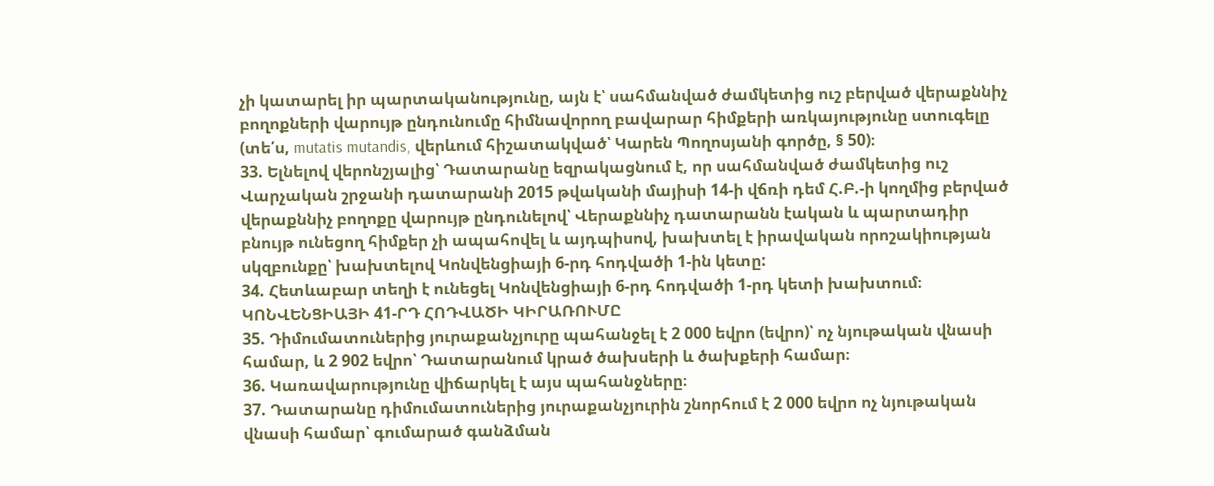չի կատարել իր պարտականությունը, այն է՝ սահմանված ժամկետից ուշ բերված վերաքննիչ բողոքների վարույթ ընդունումը հիմնավորող բավարար հիմքերի առկայությունը ստուգելը (տե՛ս, mutatis mutandis, վերևում հիշատակված՝ Կարեն Պողոսյանի գործը, § 50)։
33. Ելնելով վերոնշյալից՝ Դատարանը եզրակացնում է, որ սահմանված ժամկետից ուշ Վարչական շրջանի դատարանի 2015 թվականի մայիսի 14-ի վճռի դեմ Հ.Բ.-ի կողմից բերված վերաքննիչ բողոքը վարույթ ընդունելով՝ Վերաքննիչ դատարանն էական և պարտադիր բնույթ ունեցող հիմքեր չի ապահովել և այդպիսով, խախտել է իրավական որոշակիության սկզբունքը՝ խախտելով Կոնվենցիայի 6-րդ հոդվածի 1-ին կետը:
34. Հետևաբար տեղի է ունեցել Կոնվենցիայի 6-րդ հոդվածի 1-րդ կետի խախտում։
ԿՈՆՎԵՆՑԻԱՅԻ 41-ՐԴ ՀՈԴՎԱԾԻ ԿԻՐԱՌՈՒՄԸ
35. Դիմումատուներից յուրաքանչյուրը պահանջել է 2 000 եվրո (եվրո)՝ ոչ նյութական վնասի համար, և 2 902 եվրո՝ Դատարանում կրած ծախսերի և ծախքերի համար։
36. Կառավարությունը վիճարկել է այս պահանջները։
37. Դատարանը դիմումատուներից յուրաքանչյուրին շնորհում է 2 000 եվրո ոչ նյութական վնասի համար՝ գումարած գանձման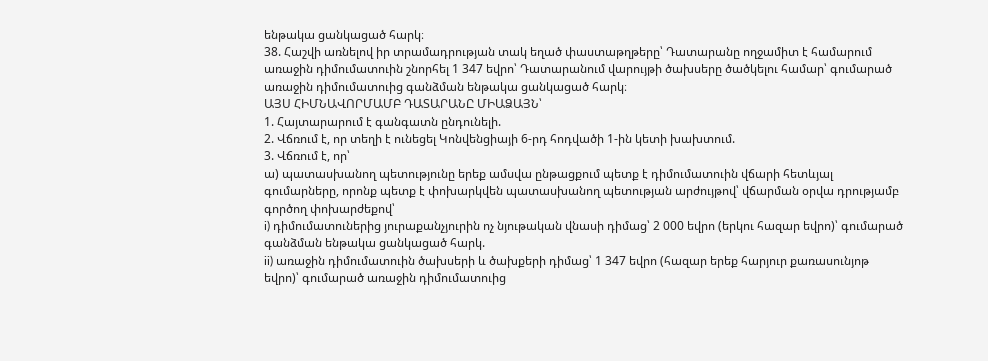ենթակա ցանկացած հարկ։
38. Հաշվի առնելով իր տրամադրության տակ եղած փաստաթղթերը՝ Դատարանը ողջամիտ է համարում առաջին դիմումատուին շնորհել 1 347 եվրո՝ Դատարանում վարույթի ծախսերը ծածկելու համար՝ գումարած առաջին դիմումատուից գանձման ենթակա ցանկացած հարկ։
ԱՅՍ ՀԻՄՆԱՎՈՐՄԱՄԲ ԴԱՏԱՐԱՆԸ ՄԻԱՁԱՅՆ՝
1. Հայտարարում է գանգատն ընդունելի.
2. Վճռում է, որ տեղի է ունեցել Կոնվենցիայի 6-րդ հոդվածի 1-ին կետի խախտում.
3. Վճռում է, որ՝
ա) պատասխանող պետությունը երեք ամսվա ընթացքում պետք է դիմումատուին վճարի հետևյալ գումարները, որոնք պետք է փոխարկվեն պատասխանող պետության արժույթով՝ վճարման օրվա դրությամբ գործող փոխարժեքով՝
i) դիմումատուներից յուրաքանչյուրին ոչ նյութական վնասի դիմաց՝ 2 000 եվրո (երկու հազար եվրո)՝ գումարած գանձման ենթակա ցանկացած հարկ.
ii) առաջին դիմումատուին ծախսերի և ծախքերի դիմաց՝ 1 347 եվրո (հազար երեք հարյուր քառասունյոթ եվրո)՝ գումարած առաջին դիմումատուից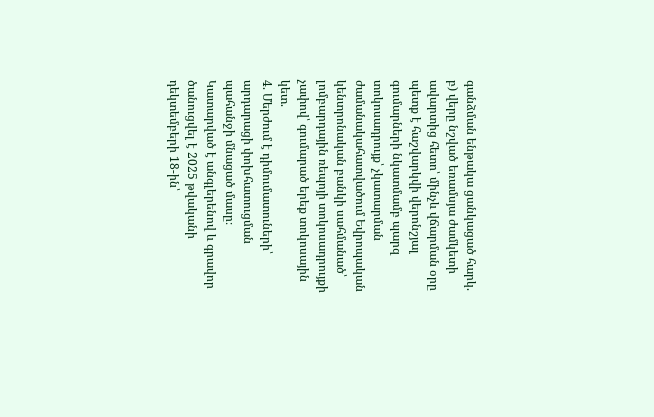գանձման ենթակա ցանկացած հարկ.
բ) վերը նշված եռամսյա ժամկետի ավարտից հետո՝ մինչև վճարման օրը պետք է հաշվարկվի վերոնշյալ գումարների նկատմամբ պարզ տոկոսադրույք՝ չկատարման ժամանակահատվածում Եվրոպական կենտրոնական բանկի սահմանած՝ լոմբարդային ռեպոյի տոկոսադրույքի չափով՝ գումարած երեք տոկոսային կետ.
4. Մերժում է դիմումատուների՝ արդարացի փոխհատուցման պահանջի մնացած մասը։
Կատարված է անգլերենով և գրավոր ծանուցվել է 2025 թվականի դեկտեմբերի 18-ին՝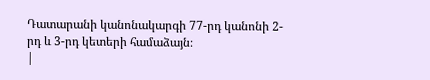Դատարանի կանոնակարգի 77-րդ կանոնի 2-րդ և 3-րդ կետերի համաձայն։
|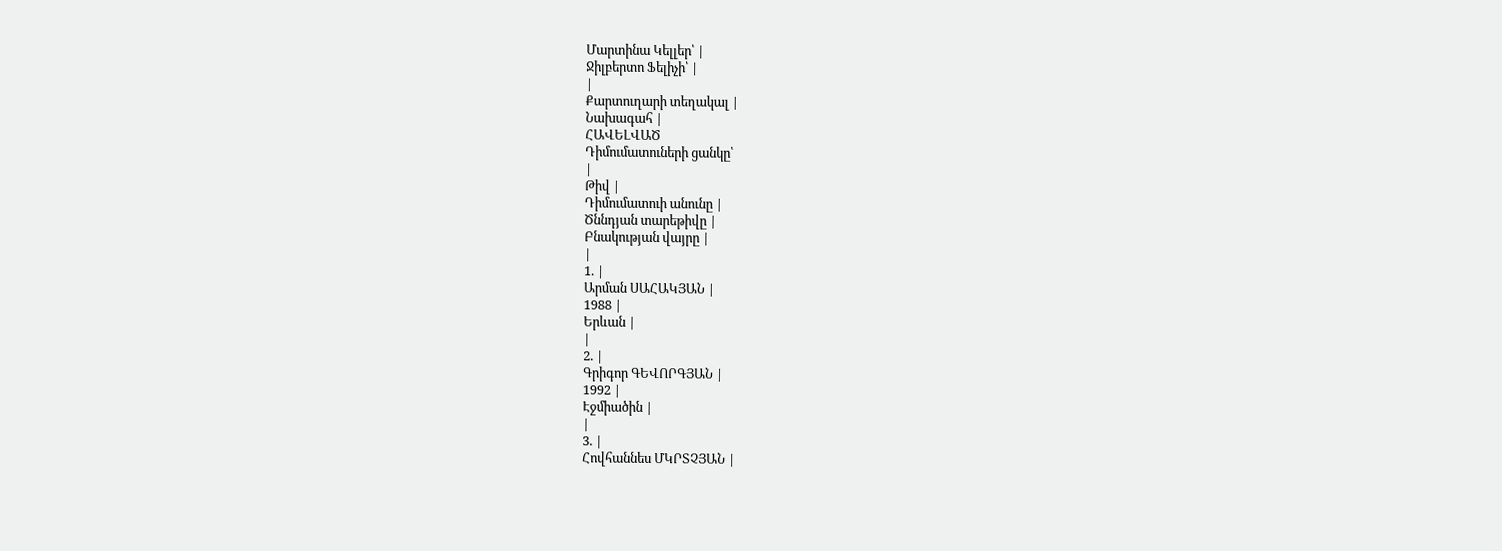Մարտինա Կելլեր՝ |
Ջիլբերտո Ֆելիչի՝ |
|
Քարտուղարի տեղակալ |
Նախագահ |
ՀԱՎԵԼՎԱԾ
Դիմումատուների ցանկը՝
|
Թիվ |
Դիմումատուի անունը |
Ծննդյան տարեթիվը |
Բնակության վայրը |
|
1. |
Արման ՍԱՀԱԿՅԱՆ |
1988 |
Երևան |
|
2. |
Գրիգոր ԳԵՎՈՐԳՅԱՆ |
1992 |
Էջմիածին |
|
3. |
Հովհաննես ՄԿՐՏՉՅԱՆ |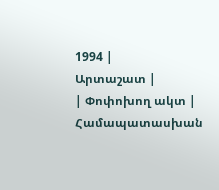1994 |
Արտաշատ |
| Փոփոխող ակտ | Համապատասխան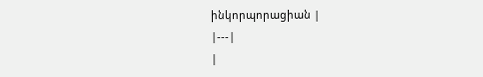ինկորպորացիան |
|---|
|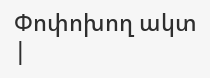Փոփոխող ակտ |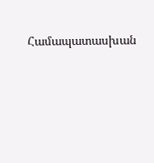Համապատասխան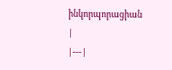ինկորպորացիան |
|---|